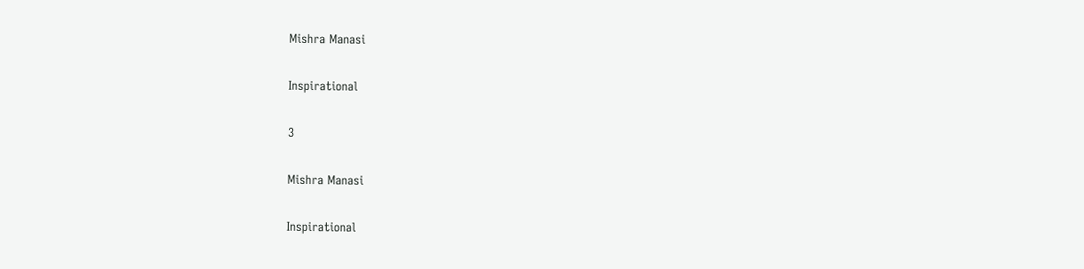Mishra Manasi

Inspirational

3

Mishra Manasi

Inspirational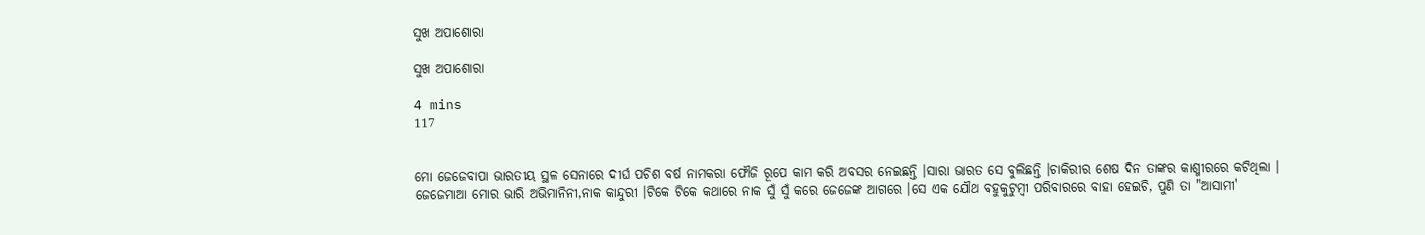ସୁଖ ଅପାଶୋରା

ସୁଖ ଅପାଶୋରା

4 mins
117


ମୋ ଜେଜେବାପା ଭାରତୀୟ ସ୍ଥଳ ସେନାରେ ଦୀର୍ଘ ପଚିଶ ବର୍ଷ ନାମକରା ଫୌଜି ରୂପେ କାମ କରି ଅବସର ନେଇଛନ୍ତି ।ସାରା ଭାରତ ସେ ବୁଲିଛନ୍ତି ।ଚାକିରୀର ଶେଷ ଦିନ ତାଙ୍କର କାଶ୍ମୀରରେ କଟିଥିଲା । ଜେଜେମାଆ ମୋର ଭାରି ଅଭିମାନିନୀ,ନାକ କାନ୍ଦୁରୀ ।ଟିକେ ଟିକେ କଥାରେ ନାକ ସୁଁ ସୁଁ କରେ ଜେଜେଙ୍କ ଆଗରେ ।ସେ ଏକ ଯୌଥ ବହୁକୁଟୁମ୍ବୀ ପରିବାରରେ ବାହା ହେଇଚି, ପୁଣି ତା "ଆସାମୀ'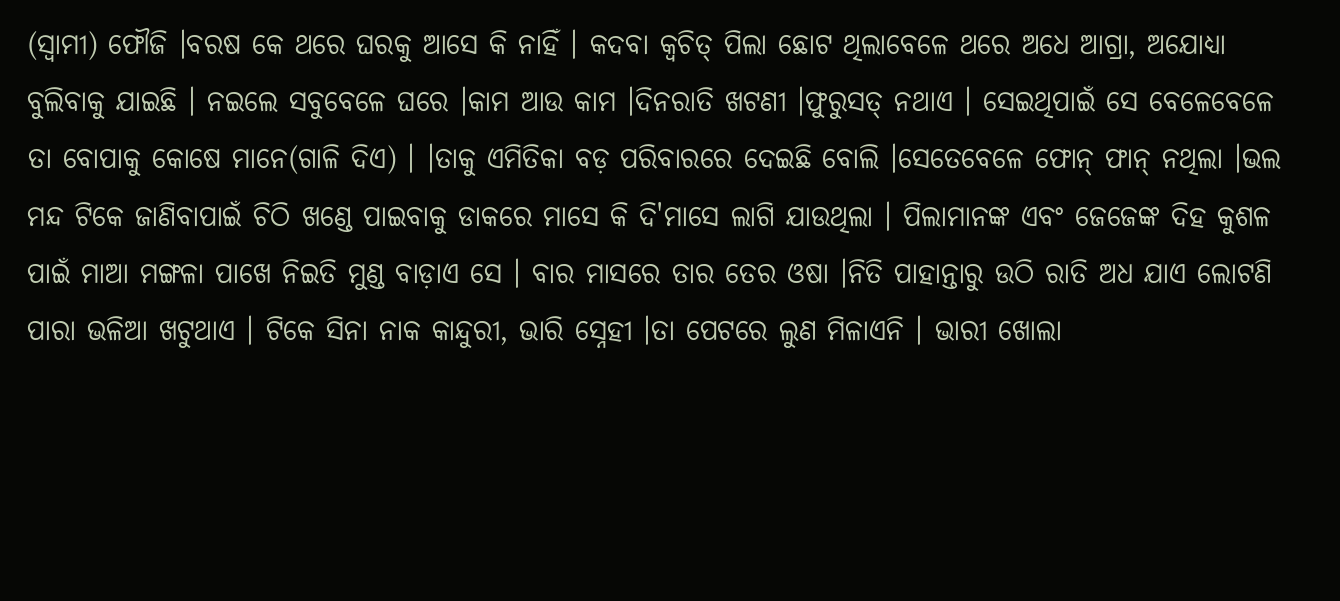(ସ୍ଵାମୀ) ଫୌଜି ।ବରଷ କେ ଥରେ ଘରକୁ ଆସେ କି ନାହିଁ । କଦବା କ୍ୱଚିତ୍ ପିଲା ଛୋଟ ଥିଲାବେଳେ ଥରେ ଅଧେ ଆଗ୍ରା, ଅଯୋଧ୍ୟା ବୁଲିବାକୁ ଯାଇଛି । ନଇଲେ ସବୁବେଳେ ଘରେ ।କାମ ଆଉ କାମ ।ଦିନରାତି ଖଟଣୀ ।ଫୁରୁସତ୍ ନଥାଏ । ସେଇଥିପାଇଁ ସେ ବେଳେବେଳେ ତା ବୋପାକୁ କୋଷେ ମାନେ(ଗାଳି ଦିଏ) । ।ତାକୁ ଏମିତିକା ବଡ଼ ପରିବାରରେ ଦେଇଛି ବୋଲି ।ସେତେବେଳେ ଫୋନ୍ ଫାନ୍ ନଥିଲା ।ଭଲ ମନ୍ଦ ଟିକେ ଜାଣିବାପାଇଁ ଚିଠି ଖଣ୍ଡେ ପାଇବାକୁ ଡାକରେ ମାସେ କି ଦି'ମାସେ ଲାଗି ଯାଉଥିଲା । ପିଲାମାନଙ୍କ ଏବଂ ଜେଜେଙ୍କ ଦିହ କୁଶଳ ପାଇଁ ମାଆ ମଙ୍ଗଳା ପାଖେ ନିଇତି ମୁଣ୍ଡ ବାଡ଼ାଏ ସେ । ବାର ମାସରେ ତାର ତେର ଓଷା ।ନିତି ପାହାନ୍ତାରୁ ଉଠି ରାତି ଅଧ ଯାଏ ଲୋଟଣି ପାରା ଭଳିଆ ଖଟୁଥାଏ । ଟିକେ ସିନା ନାକ କାନ୍ଦୁରୀ, ଭାରି ସ୍ନେହୀ ।ତା ପେଟରେ ଲୁଣ ମିଳାଏନି । ଭାରୀ ଖୋଲା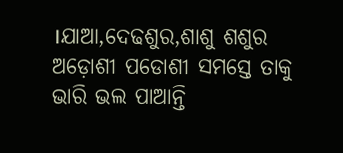।ଯାଆ,ଦେଢଶୁର,ଶାଶୁ ଶଶୁର ଅଡ଼ୋଶୀ ପଡୋଶୀ ସମସ୍ତେ ତାକୁ ଭାରି ଭଲ ପାଆନ୍ତି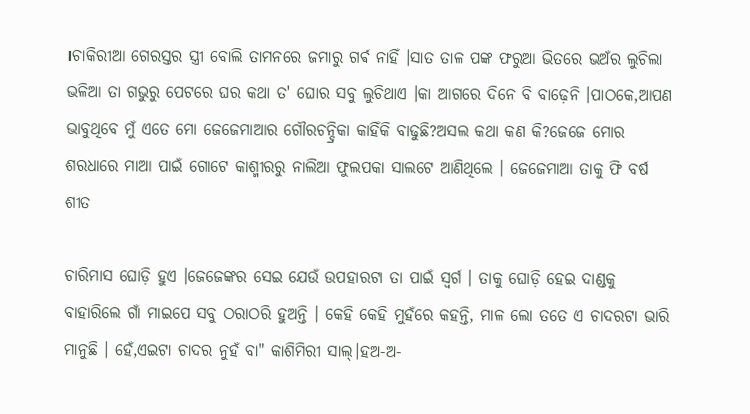।ଚାକିରୀଆ ଗେରସ୍ତର ସ୍ତ୍ରୀ ବୋଲି ତାମନରେ ଜମାରୁ ଗର୍ଵ ନାହିଁ ।ସାତ ତାଳ ପଙ୍କ ଫରୁଆ ଭିତରେ ଭଅଁର ଲୁଚିଲା ଭଳିଆ ତା ଗଭୁରୁ ପେଟରେ ଘର କଥା ତ' ଘୋର ସବୁ ଲୁଚିଥାଏ ।କା ଆଗରେ ଦିନେ ବି ବାଢ଼େନି ।ପାଠକେ,ଆପଣ ଭାବୁଥିବେ ମୁଁ ଏତେ ମୋ ଜେଜେମାଆର ଗୌରଚନ୍ଦ୍ରିକା କାହିଁକି ବାଢୁଛି?ଅସଲ କଥା କଣ କି?ଜେଜେ ମୋର ଶରଧାରେ ମାଆ ପାଇଁ ଗୋଟେ କାଶ୍ମୀରରୁ ନାଲିଆ ଫୁଲପକା ସାଲଟେ ଆଣିଥିଲେ । ଜେଜେମାଆ ତାକୁ ଫି ବର୍ଷ ଶୀତ

ଚାରିମାସ ଘୋଡ଼ି ହୁଏ ।ଜେଜେଙ୍କର ସେଇ ଯେଉଁ ଉପହାରଟା ତା ପାଇଁ ସ୍ୱର୍ଗ । ତାକୁ ଘୋଡ଼ି ହେଇ ଦାଣ୍ଡକୁ ବାହାରିଲେ ଗାଁ ମାଇପେ ସବୁ ଠରାଠରି ହୁଅନ୍ତି । କେହି କେହି ମୁହଁରେ କହନ୍ତି, ମାଳ ଲୋ ତତେ ଏ ଚାଦରଟା ଭାରି ମାନୁଛି । ହେଁ,ଏଇଟା ଚାଦର ନୁହଁ ବା" କାଶିମିରୀ ସାଲ୍।ହଅ-ଅ-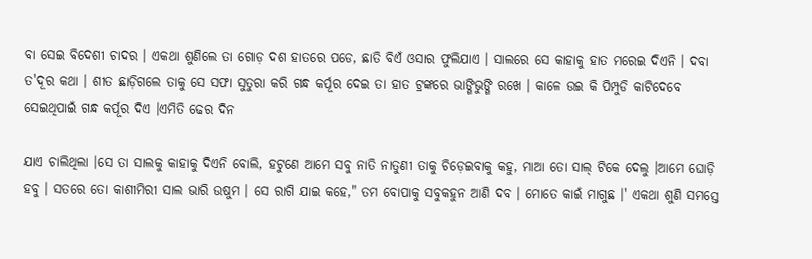ବା ସେଇ ବିଦେଶୀ ଚାଦର । ଏକଥା ଶୁଣିଲେ ତା ଗୋଡ଼ ଦଶ ହାତରେ ପଡେ, ଛାତି ବିଏଁ ଓସାର ଫୁଲିଯାଏ । ସାଲରେ ସେ କାହାକୁ ହାତ ମରେଇ ଦିଏନି । ଦବା ତ'ଦୂର କଥା । ଶୀତ ଛାଡ଼ିଗଲେ ତାକୁ ସେ ସଫା ସୁତୁରା କରି ଗନ୍ଧ କର୍ପୂର ଦେଇ ତା ହାତ ଟ୍ରଙ୍କରେ ଭାଙ୍ଗିଭୁଙ୍ଗି ରଖେ । କାଳେ ଉଇ କି ପିମ୍ପୁଡି କାଟିଦେବେ ସେଇଥିପାଇଁ ଗନ୍ଧ କର୍ପୂର ଦିଏ ।ଏମିତି ଢେର ଦିନ

ଯାଏ ଚାଲିଥିଲା ।ସେ ତା ସାଲକୁ କାହାକୁ ଦିଏନି ବୋଲି, ହଟୁଣେ ଆମେ ସବୁ ନାତି ନାତୁଣୀ ତାକୁ ଚିଡ଼େଇବାକୁ କହୁ, ମାଆ ତୋ ସାଲ୍ ଟିକେ ଦେଲୁ ।ଆମେ ଘୋଡ଼ି ହବୁ । ସତରେ ତୋ କାଶୀମିରୀ ସାଲ ଭାରି ଉଷୁମ । ସେ ରାଗି ଯାଇ କହେ," ତମ ବୋପାକୁ ସବୁକହୁନ ଆଣି ଦବ । ମୋତେ କାଇଁ ମାଗୁଛ ।' ଏକଥା ଶୁଣି ସମସ୍ତେ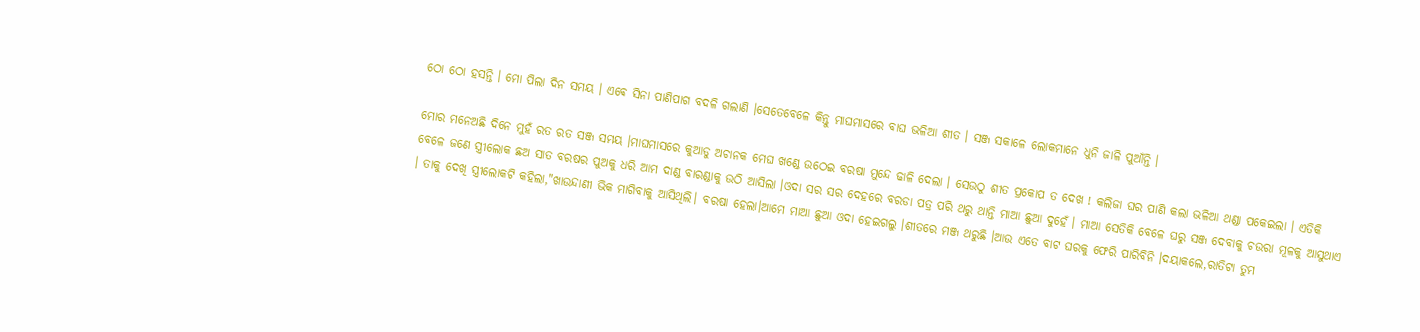ଠୋ ଠୋ ହସନ୍ତି । ମୋ ପିଲା ଦିନ ସମୟ । ଏଵେ ସିନା ପାଣିପାଗ ବଦଳି ଗଲାଣି ।ସେତେବେଳେ କିନ୍ତୁ ମାଘମାସରେ ବାଘ ଭଳିଆ ଶୀତ । ସଞ୍ଜ ସକାଳେ ଲୋକମାନେ ଧୁନି ଜାଳି ପୁଆଁନ୍ତି ।

ମୋର ମନେଅଛି ଦିନେ ମୁହଁ ରତ ରତ ସଞ୍ଜ ସମୟ ।ମାଘମାସରେ କୁଆଡୁ ଅଚାନକ ମେଘ ଖଣ୍ଡେ ଉଠେଇ ବରଷା ମୁନ୍ଦେ ଢାଳି ଦେଲା । ସେଉଠୁ ଶୀତ ପ୍ରକୋପ ତ ଦେଖ ! କଲିଜା ଘର ପାଣି କଲା ଭଳିଆ ଥଣ୍ଡା ପକେଇଲା । ଏତିକି ବେଳେ ଜଣେ ସ୍ତ୍ରୀଲୋକ ଛଅ ସାତ ବରଷର ପୁଅକୁ ଧରି ଆମ ଦାଣ୍ଡ ବାରଣ୍ଡାକୁ ଉଠି ଆସିଲା ।ଓଦା ସର ସର ଦେହରେ ବରଡା ପତ୍ର ପରି ଥରୁ ଥାନ୍ତି ମାଆ ଛୁଆ ଦୁହେଁ । ମାଆ ସେତିକି ବେଳେ ଘରୁ ସଞ୍ଜ ଦେବାକୁ ଚଉରା ମୂଳକୁ ଆସୁଥାଏ । ତାକୁ ଦେଖି ସ୍ତ୍ରୀଲୋକଟି କହିଲା,"ଖାଉନ୍ଦାଣୀ ଭିକ ମାଗିବାକୁ ଆସିଥିଲି। ବରଷା ହେଲା।ଆମେ ମାଆ ଛୁଆ ଓଦା ହେଇଗଲୁ ।ଶୀତରେ ମଞ୍ଜ ଥରୁଛି ।ଆଉ ଏତେ ବାଟ ଘରକୁ ଫେରି ପାରିବିନି ।ଦୟାକଲେ,ରାତିଟା ତୁମ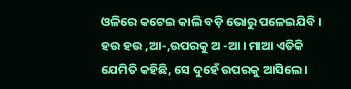ଓଳିରେ କଟେଇ କାଲି ବଡ଼ି ଭୋରୁ ପଳେଇଯିବି । ହଉ ହଉ ,ଆ-,ଉପରକୁ ଅ -ଆ । ମାଆ ଏତିକି ଯେମିତି କହିଛି, ସେ ଦୁହେଁ ଉପରକୁ ଆସିଲେ ।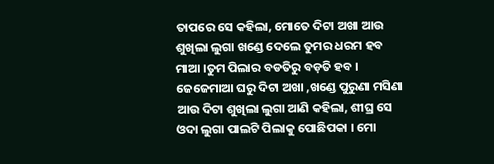ତାପରେ ସେ କହିଲା, ମୋତେ ଦିଟା ଅଖା ଆଉ ଶୁଖିଲା ଲୁଗା ଖଣ୍ଡେ ଦେଲେ ତୁମର ଧରମ ହବ ମାଆ ।ତୁମ ପିଲାର ବଡତିରୁ ବଡ଼ତି ହବ । ଜେଜେମାଆ ଘରୁ ଦିଟା ଅଖା ,ଖଣ୍ଡେ ପୁରୁଣା ମସିଣା ଆଉ ଦିଟା ଶୁଖିଲା ଲୁଗା ଆଣି କହିଲା, ଶୀଘ୍ର ସେ ଓଦା ଲୁଗା ପାଲଟି ପିଲାକୁ ପୋଛିପକା । ମୋ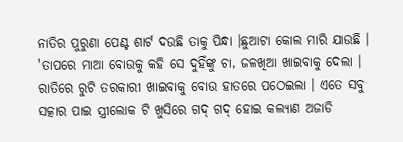ନାତିର ପୁରୁଣା ପେଣ୍ଟ ଶାର୍ଟ ଦଉଛି ତାକୁ ପିନ୍ଧା ।ଛୁଆଟା କୋଲ ମାରି ଯାଉଛି । 'ତାପରେ ମାଆ ବୋଉକୁ କହି ସେ ଦୁହିଁଙ୍କୁ ଚା, ଜଳଖିଆ ଖାଇବାକୁ ଦେଲା । ରାତିରେ ରୁଟି ତରକାରୀ ଖାଇବାକୁ ବୋଉ ହାତରେ ପଠେଇଲା । ଏତେ ସବୁ ସତ୍କାର ପାଇ ସ୍ତ୍ରୀଲୋକ ଟି ଖୁସିରେ ଗଦ୍ ଗଦ୍ ହୋଇ କଲ୍ୟାଣ ଅଜାଡି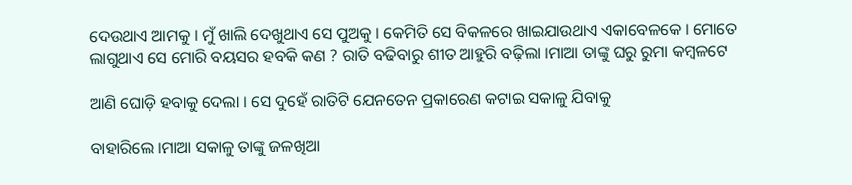ଦେଉଥାଏ ଆମକୁ । ମୁଁ ଖାଲି ଦେଖୁଥାଏ ସେ ପୁଅକୁ । କେମିତି ସେ ବିକଳରେ ଖାଇଯାଉଥାଏ ଏକାବେଳକେ । ମୋତେ ଲାଗୁଥାଏ ସେ ମୋରି ବୟସର ହବକି କଣ ? ରାତି ବଢିବାରୁ ଶୀତ ଆହୁରି ବଢ଼ିଲା ।ମାଆ ତାଙ୍କୁ ଘରୁ ରୁମା କମ୍ବଳଟେ

ଆଣି ଘୋଡ଼ି ହବାକୁ ଦେଲା । ସେ ଦୁହେଁ ରାତିଟି ଯେନତେନ ପ୍ରକାରେଣ କଟାଇ ସକାଳୁ ଯିବାକୁ

ବାହାରିଲେ ।ମାଆ ସକାଳୁ ତାଙ୍କୁ ଜଳଖିଆ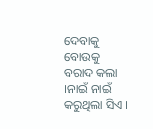ଦେବାକୁ ବୋଉକୁ ବରାଦ କଲା ।ନାଇଁ ନାଇଁ କରୁଥିଲା ସିଏ ।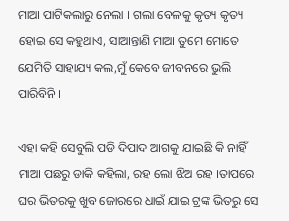ମାଆ ପାଟିକଲାରୁ ନେଲା । ଗଲା ବେଳକୁ କୃତ୍ୟ କୃତ୍ୟ ହୋଇ ସେ କହୁଥାଏ, ସାଆନ୍ତାଣି ମାଆ ତୁମେ ମୋତେ ଯେମିତି ସାହାଯ୍ୟ କଲ,ମୁଁ କେବେ ଜୀବନରେ ଭୁଲି ପାରିବିନି ।

ଏହା କହି ସେବୁଲି ପଡି ଦିପାଦ ଆଗକୁ ଯାଇଛି କି ନାହିଁ ମାଆ ପଛରୁ ଡାକି କହିଲା, ରହ ଲୋ ଝିଅ ରହ ।ତାପରେ ଘର ଭିତରକୁ ଖୁବ ଜୋରରେ ଧାଇଁ ଯାଇ ଟ୍ରଙ୍କ ଭିତରୁ ସେ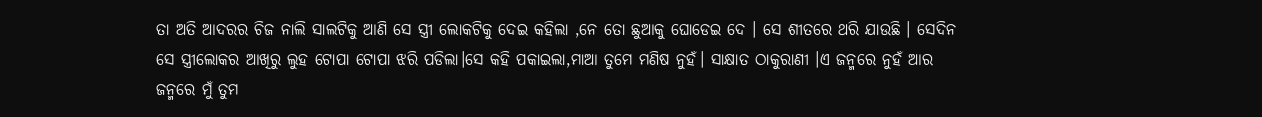ତା ଅତି ଆଦରର ଚିଜ ନାଲି ସାଲଟିକୁ ଆଣି ସେ ସ୍ତ୍ରୀ ଲୋକଟିକୁ ଦେଇ କହିଲା ,ନେ ତୋ ଛୁଆକୁ ଘୋଡେଇ ଦେ । ସେ ଶୀତରେ ଥରି ଯାଉଛି । ସେଦିନ ସେ ସ୍ତ୍ରୀଲୋକର ଆଖିରୁ ଲୁହ ଟୋପା ଟୋପା ଝରି ପଡିଲା।ସେ କହି ପକାଇଲା,ମାଆ ତୁମେ ମଣିଷ ନୁହଁ। ସାକ୍ଷାତ ଠାକୁରାଣୀ ।ଏ ଜନ୍ମରେ ନୁହଁ ଆର ଜନ୍ମରେ ମୁଁ ତୁମ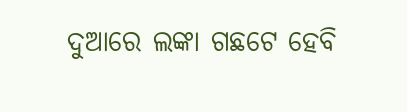ଦୁଆରେ ଲଙ୍କା ଗଛଟେ ହେବି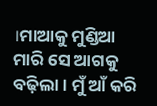।ମାଆକୁ ମୁଣ୍ଡିଆ ମାରି ସେ ଆଗକୁ ବଢ଼ିଲା । ମୁଁ ଆଁ କରି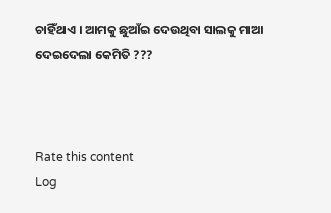ଚାହିଁଥାଏ । ଆମକୁ ଛୁଆଁଇ ଦେଉଥିବା ସାଲକୁ ମାଆ ଦେଇଦେଲା କେମିତି ???



Rate this content
Log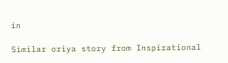in

Similar oriya story from Inspirational